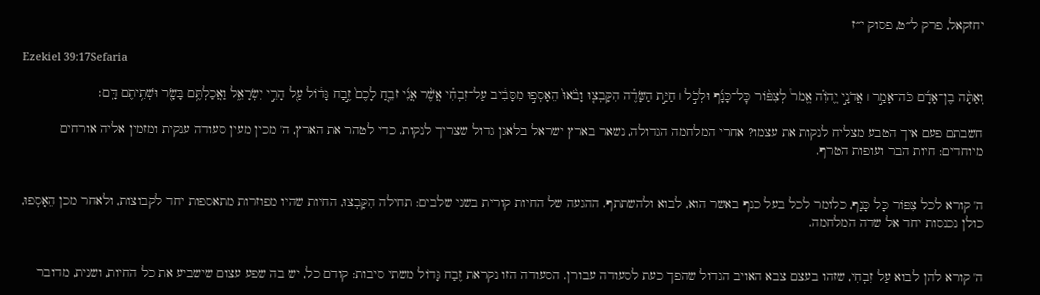יחזקאל, פרק ל״ט, פסוק י״ז

Ezekiel 39:17Sefaria

וְאַתָּ֨ה בֶן־אָדָ֜ם כֹּה־אָמַ֣ר ׀ אֲדֹנָ֣י יֱהֹוִ֗ה אֱמֹר֩ לְצִפּ֨וֹר כׇּל־כָּנָ֜ף וּלְכֹ֣ל ׀ חַיַּ֣ת הַשָּׂדֶ֗ה הִקָּבְצ֤וּ וָבֹ֙אוּ֙ הֵאָסְפ֣וּ מִסָּבִ֔יב עַל־זִבְחִ֗י אֲשֶׁ֨ר אֲנִ֜י זֹבֵ֤חַ לָכֶם֙ זֶ֣בַח גָּד֔וֹל עַ֖ל הָרֵ֣י יִשְׂרָאֵ֑ל וַאֲכַלְתֶּ֥ם בָּשָׂ֖ר וּשְׁתִ֥יתֶם דָּֽם׃

חשבתם פעם איך הטבע מצליח לנקות את עצמו? אחרי המלחמה הגדולה, נשאר בארץ ישראל בלאגן גדול שצריך לנקות. כדי לטהר את הארץ, ה' מכין מעין סעודה ענקית ומזמין אליה אורחים מיוחדים: חיות הבר ועופות הטרף.


ה' קורא לכל צִפּוֹר כָּל כָּנָף, כלומר לכל בעל כנף באשר הוא, לבוא ולהשתתף. ההגעה של החיות קורית בשני שלבים: תחילה הִקָּבְצוּ, החיות שהיו מפוזרות מתאספות יחד לקבוצות, ולאחר מכן הֵאָסְפוּ, כולן נכנסות יחד אל שדה המלחמה.


ה' קורא להן לבוא עַל זִבְחִי, שזהו בעצם צבא האויב הגדול שהפך כעת לסעודה עבורן. הסעודה הזו נקראת זֶבַח גָּדוֹל משתי סיבות: קודם כל, יש בה שפע עצום שישביע את כל החיות, ושנית, מדובר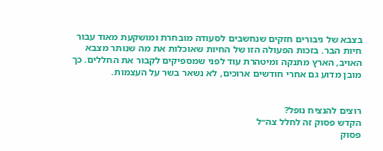בצבא של גיבורים חזקים שנחשבים לסעודה מובחרת ומושקעת מאוד עבור חיות הבר. בזכות הפעולה הזו של החיות שאוכלות את מה שנותר מצבא האויב, הארץ מתנקה ומיטהרת עוד לפני שמספיקים לקבור את החללים. כך מובן מדוע גם אחרי חודשים ארוכים, לא נשאר בשר על העצמות.


רוצים להנציח נופל?
הקדש פסוק זה לחלל צה״ל
פסוק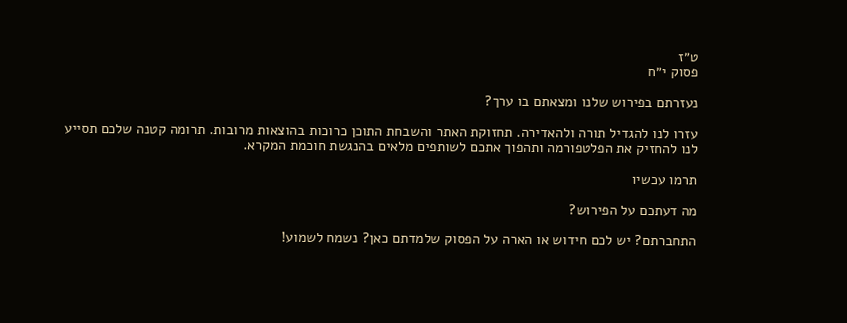ט״ז
פסוק י״ח

נעזרתם בפירוש שלנו ומצאתם בו ערך?

עזרו לנו להגדיל תורה ולהאדירה. תחזוקת האתר והשבחת התוכן כרוכות בהוצאות מרובות. תרומה קטנה שלכם תסייע לנו להחזיק את הפלטפורמה ותהפוך אתכם לשותפים מלאים בהנגשת חוכמת המקרא.

תרמו עכשיו

מה דעתכם על הפירוש?

התחברתם? יש לכם חידוש או הארה על הפסוק שלמדתם כאן? נשמח לשמוע!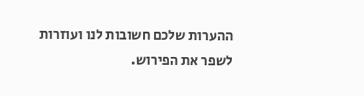ההערות שלכם חשובות לנו ועוזרות לשפר את הפירוש.